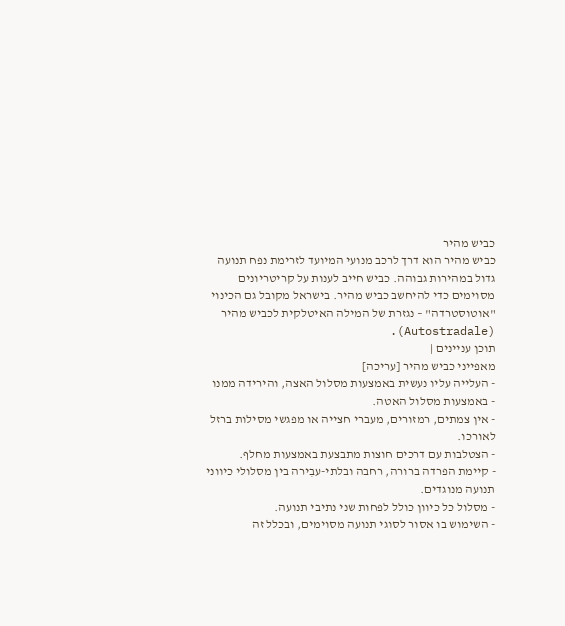כביש מהיר
כביש מהיר הוא דרך לרכב מנועי המיועד לזרימת נפח תנועה גדול במהירות גבוהה. כביש חייב לענות על קריטריונים מסוימים כדי להיחשב כביש מהיר. בישראל מקובל גם הכינוי "אוטוסטרדה" – נגזרת של המילה האיטלקית לכביש מהיר (Autostradale).
תוכן עניינים |
מאפייני כביש מהיר [עריכה]
- העלייה עליו נעשית באמצעות מסלול האצה, והירידה ממנו - באמצעות מסלול האטה.
- אין צמתים, רמזורים, מעברי חצייה או מפגשי מסילות ברזל לאורכו.
- הצטלבות עם דרכים חוצות מתבצעת באמצעות מחלף.
- קיימת הפרדה ברורה, רחבה ובלתי-עבִירה בין מסלולי כיווני תנועה מנוגדים.
- מסלול כל כיוון כולל לפחות שני נתיבי תנועה.
- השימוש בו אסור לסוגי תנועה מסוימים, ובכלל זה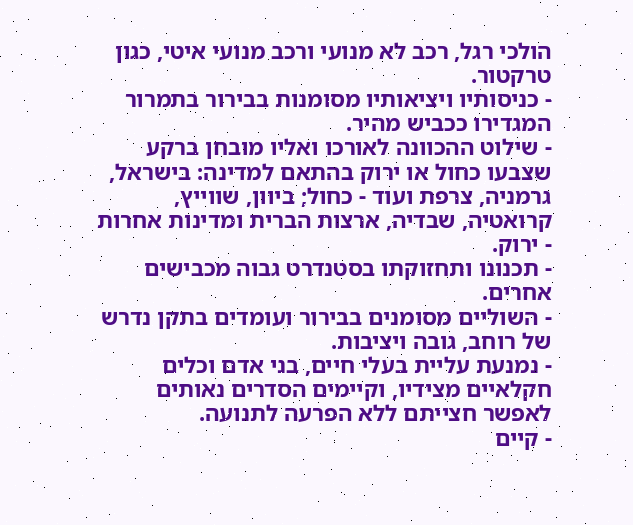הולכי רגל, רכב לא מנועי ורכב מנועי איטי, כגון טרקטור.
- כניסותיו ויציאותיו מסומנות בבירור בתמרור המגדירו ככביש מהיר.
- שילוט ההכוונה לאורכו ואליו מובחן ברקע שצבעו כחול או ירוק בהתאם למדינה: בישראל, גרמניה, צרפת ועוד - כחול; ביוון, שווייץ, קרואטיה, שבדיה, ארצות הברית ומדינות אחרות - ירוק.
- תכנונו ותחזוקתו בסטנדרט גבוה מכבישים אחרים.
- השוליים מסומנים בבירור ועומדים בתקן נדרש של רוחב, גובה ויציבות.
- נמנעת עליית בעלי חיים, בני אדם וכלים חקלאיים מצידיו, וקיימים הסדרים נאותים לאפשר חצייתם ללא הפרעה לתנועה.
- קיים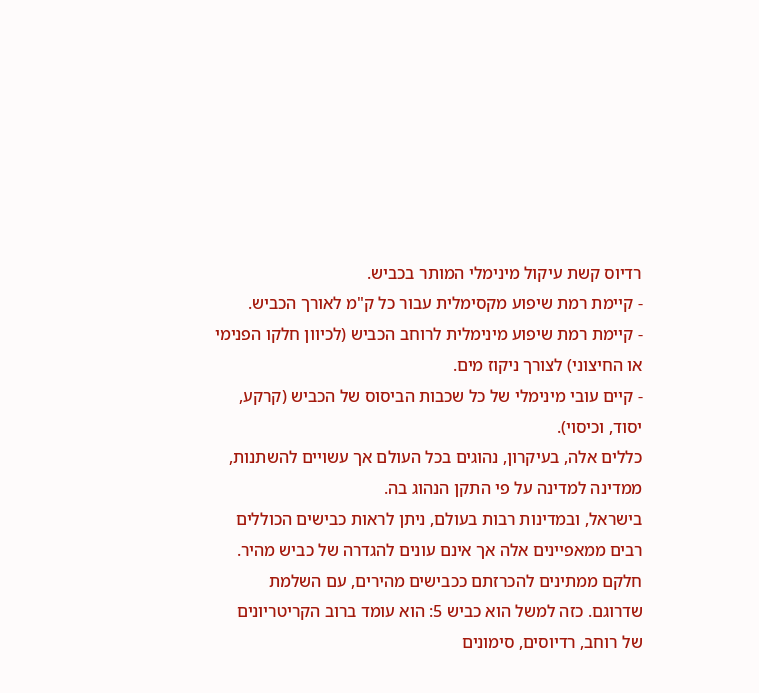רדיוס קשת עיקול מינימלי המותר בכביש.
- קיימת רמת שיפוע מקסימלית עבור כל ק"מ לאורך הכביש.
- קיימת רמת שיפוע מינימלית לרוחב הכביש (לכיוון חלקו הפנימי או החיצוני) לצורך ניקוז מים.
- קיים עובי מינימלי של כל שכבות הביסוס של הכביש (קרקע, יסוד, וכיסוי).
כללים אלה, בעיקרון, נהוגים בכל העולם אך עשויים להשתנות, ממדינה למדינה על פי התקן הנהוג בה.
בישראל, ובמדינות רבות בעולם, ניתן לראות כבישים הכוללים רבים ממאפיינים אלה אך אינם עונים להגדרה של כביש מהיר. חלקם ממתינים להכרזתם ככבישים מהירים, עם השלמת שדרוגם. כזה למשל הוא כביש 5: הוא עומד ברוב הקריטריונים של רוחב, רדיוסים, סימונים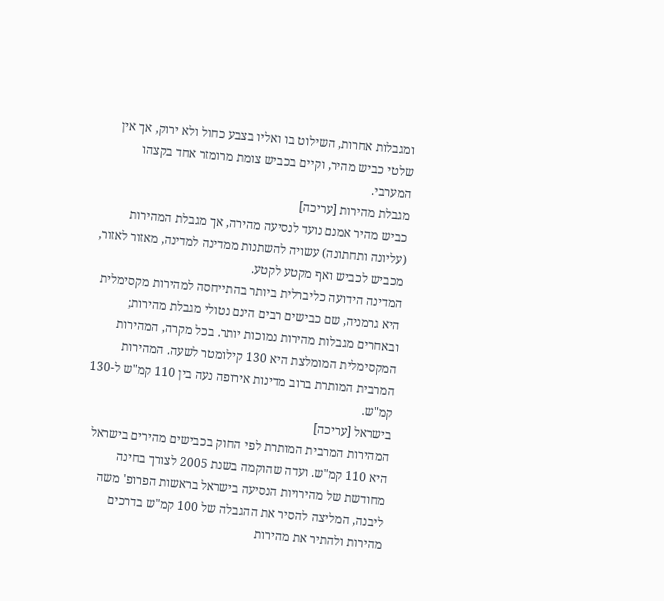ומגבלות אחרות, השילוט בו ואליו בצבע כחול ולא ירוק, אך אין שלטי כביש מהיר, וקיים בכביש צומת מרומזר אחד בקצהו המערבי.
מגבלת מהירות [עריכה]
כביש מהיר אמנם נועד לנסיעה מהירה, אך מגבלת המהירות (עליונה ותחתונה) עשויה להשתנות ממדינה למדינה, מאזור לאזור, מכביש לכביש ואף מקטע לקטע.
המדינה הידועה כליברלית ביותר בהתייחסה למהירות מקסימלית היא גרמניה, שם כבישים רבים הינם נטולי מגבלת מהירות; ובאחרים מגבלות מהירות נמוכות יותר. בכל מקרה, המהירות המקסימלית המומלצת היא 130 קילומטר לשעה. המהירות המרבית המותרת ברוב מדינות אירופה נעה בין 110 קמ"ש ל-130 קמ"ש.
בישראל [עריכה]
המהירות המרבית המותרת לפי החוק בכבישים מהירים בישראל היא 110 קמ"ש. ועדה שהוקמה בשנת 2005 לצורך בחינה מחודשת של מהירויות הנסיעה בישראל בראשות הפרופ' משה ליבנה, המליצה להסיר את ההגבלה של 100 קמ"ש בדרכים מהירות ולהתיר את מהירות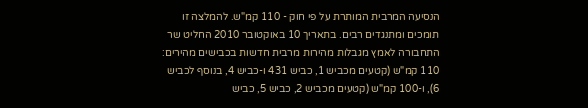הנסיעה המרבית המותרת על פי חוק - 110 קמ"ש. להמלצה זו תומכים ומתנגדים רבים. בתאריך 10 באוקטובר 2010 החליט שר התחבורה לאמץ מגבלות מהירות מרבית חדשות בכבישים מהירים: 110 קמ"ש (קטעים מכביש 1, כביש 431 ו-כביש 4, בנוסף לכביש 6), ו-100 קמ"ש (קטעים מכביש 2, כביש 5, כביש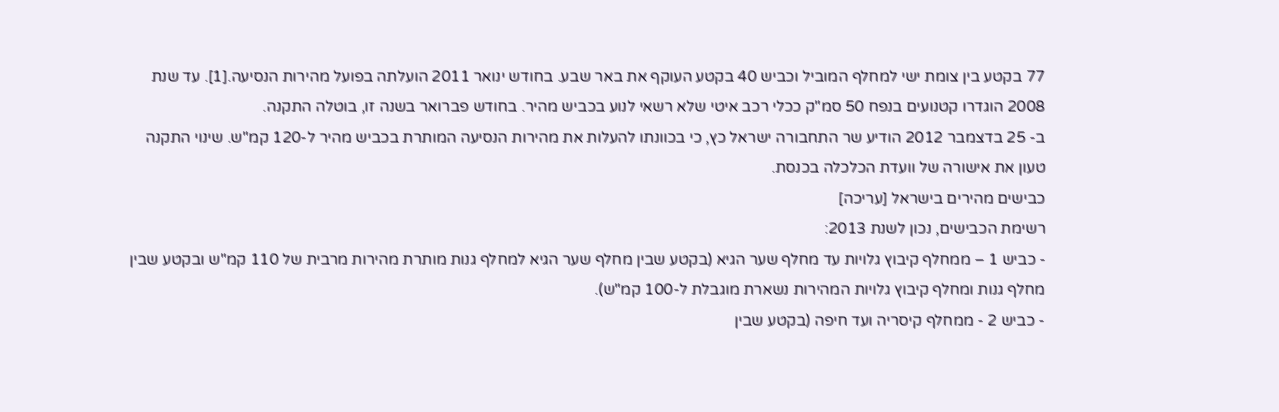77 בקטע בין צומת ישי למחלף המוביל וכביש 40 בקטע העוקף את באר שבע. בחודש ינואר 2011 הועלתה בפועל מהירות הנסיעה.[1]. עד שנת 2008 הוגדרו קטנועים בנפח 50 סמ"ק ככלי רכב איטי שלא רשאי לנוע בכביש מהיר. בחודש פברואר בשנה זו, בוטלה התקנה.
ב- 25 בדצמבר 2012 הודיע שר התחבורה ישראל כץ, כי בכוונתו להעלות את מהירות הנסיעה המותרת בכביש מהיר ל-120 קמ"ש. שינוי התקנה טעון את אישורה של וועדת הכלכלה בכנסת.
כבישים מהירים בישראל [עריכה]
רשימת הכבישים, נכון לשנת 2013:
- כביש 1 – ממחלף קיבוץ גלויות עד מחלף שער הגיא (בקטע שבין מחלף שער הגיא למחלף גנות מותרת מהירות מרבית של 110 קמ"ש ובקטע שבין מחלף גנות ומחלף קיבוץ גלויות המהירות נשארת מוגבלת ל-100 קמ"ש).
- כביש 2 - ממחלף קיסריה ועד חיפה (בקטע שבין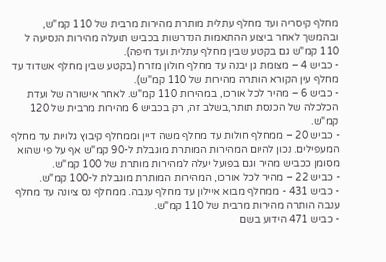מחלף קיסריה ועד מחלף עתלית מותרת מהירות מרבית של 110 קמ"ש, ובהמשך לאחר ביצוע ההתאמות הנדרשות בכביש תועלה מהירות הנסיעה ל 110 קמ"ש גם בקטע שבין מחלף עתלית ועד חיפה).
- כביש 4 – מצומת גן יבנה עד מחלף חולון מזרח (בקטע שבין מחלף אשדוד עד מחלף עין הקורא הותרה מהירות של 110 קמ"ש).
- כביש 6 – מהיר לכל אורכו, במהירות 110 קמ"ש. לאחר אישורה של ועדת הכלכלה של הכנסת תותר,בשלב זה, רק בכביש 6 מהירות מרבית של 120 קמ"ש.
- כביש 20 – ממחלף חולות עד מחלף משה דיין וממחלף קיבוץ גלויות עד מחלף המעפילים. נכון להיום המהירות המותרת מוגבלת ל-90 קמ"ש אף על פי שהוא מסומן ככביש מהיר וגם בפועל יעלה למהירות מותרת של 100 קמ"ש.
- כביש 22 – מהיר לכל אורכו, המהירות המותרת מוגבלת ל-100 קמ"ש.
- כביש 431 - ממחלף מבוא איילון עד מחלף ענבה. ממחלף נס ציונה עד מחלף ענבה הותרה מהירות מרבית של 110 קמ"ש.
- כביש 471 הידוע בשם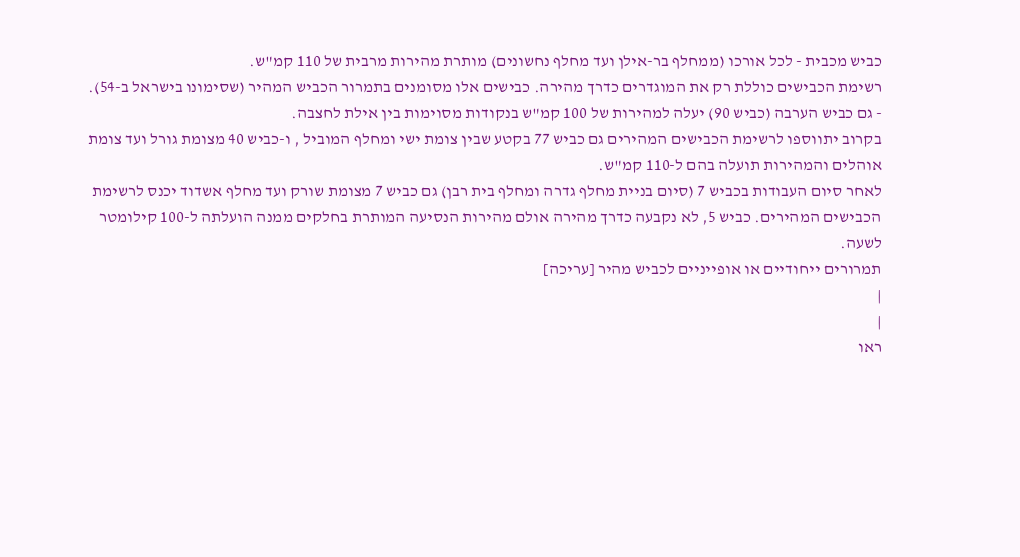כביש מכבית - לכל אורכו (ממחלף בר-אילן ועד מחלף נחשונים) מותרת מהירות מרבית של 110 קמ"ש.
רשימת הכבישים כוללת רק את המוגדרים כדרך מהירה. כבישים אלו מסומנים בתמרור הכביש המהיר (שסימונו בישראל ב-54).
- גם כביש הערבה (כביש 90) יעלה למהירות של 100 קמ"ש בנקודות מסוימות בין אילת לחצבה.
בקרוב יתווספו לרשימת הכבישים המהירים גם כביש 77 בקטע שבין צומת ישי ומחלף המוביל , ו-כביש 40 מצומת גורל ועד צומת אוהלים והמהירות תועלה בהם ל-110 קמ"ש.
לאחר סיום העבודות בכביש 7 (סיום בניית מחלף גדרה ומחלף בית רבן) גם כביש 7 מצומת שורק ועד מחלף אשדוד יכנס לרשימת הכבישים המהירים. כביש 5, לא נקבעה כדרך מהירה אולם מהירות הנסיעה המותרת בחלקים ממנה הועלתה ל-100 קילומטר לשעה.
תמרורים ייחודיים או אופייניים לכביש מהיר [עריכה]
|
|
ראו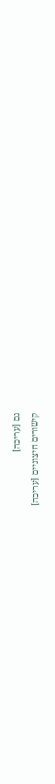גם [עריכה]
קישורים חיצוניים [עריכה]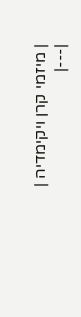| מיזמי קרן ויקימדיה |
|---|